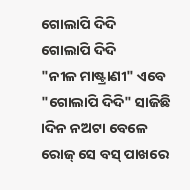ଗୋଲାପି ଦିଦି
ଗୋଲାପି ଦିଦି
"ନୀଳ ମାଷ୍ଟ୍ରାଣୀ" ଏବେ "ଗୋଲାପି ଦିଦି" ସାଜିଛି ।ଦିନ ନଅଟା ବେଳେ ରୋଜ୍ ସେ ବସ୍ ପାଖରେ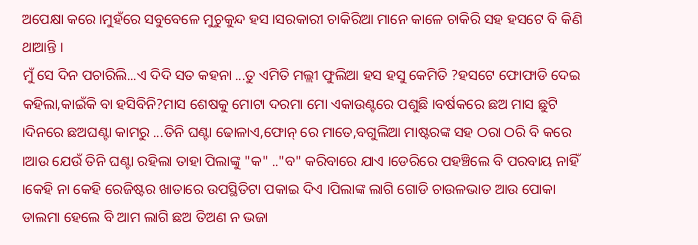ଅପେକ୍ଷା କରେ ।ମୁହଁରେ ସବୁବେଳେ ମୁଚୁକୁନ୍ଦ ହସ ।ସରକାରୀ ଚାକିରିଆ ମାନେ କାଳେ ଚାକିରି ସହ ହସଟେ ବି କିଣି ଥାଆନ୍ତି ।
ମୁଁ ସେ ଦିନ ପଚାରିଲି...ଏ ଦିଦି ସତ କହନା ...ତୁ ଏମିତି ମଲ୍ଲୀ ଫୁଲିଆ ହସ ହସୁ କେମିତି ?ହସଟେ ଫୋଫାଡି ଦେଇ କହିଲା,କାଇଁକି ବା ହସିବିନି?ମାସ ଶେଷକୁ ମୋଟା ଦରମା ମୋ ଏକାଉଣ୍ଟରେ ପଶୁଛି ।ବର୍ଷକରେ ଛଅ ମାସ ଛୁଟି ।ଦିନରେ ଛଅଘଣ୍ଟା କାମରୁ ...ତିନି ଘଣ୍ଟା ଢୋଳାଏ,ଫୋନ୍ ରେ ମାତେ,ବଗୁଲିଆ ମାଷ୍ଟରଙ୍କ ସହ ଠରା ଠରି ବି କରେ ।ଆଉ ଯେଉଁ ତିନି ଘଣ୍ଟା ରହିଲା ତାହା ପିଲାଙ୍କୁ "କ" .."ବ" କରିବାରେ ଯାଏ ।ଡେରିରେ ପହଞ୍ଚିଲେ ବି ପରବାୟ ନାହିଁ ।କେହି ନା କେହି ରେଜିଷ୍ଟର ଖାତାରେ ଉପସ୍ଥିତିଟା ପକାଇ ଦିଏ ।ପିଲାଙ୍କ ଲାଗି ଗୋଡି ଚାଉଳଭାତ ଆଉ ପୋକା ଡାଲମା ହେଲେ ବି ଆମ ଲାଗି ଛଅ ତିଅଣ ନ ଭଜା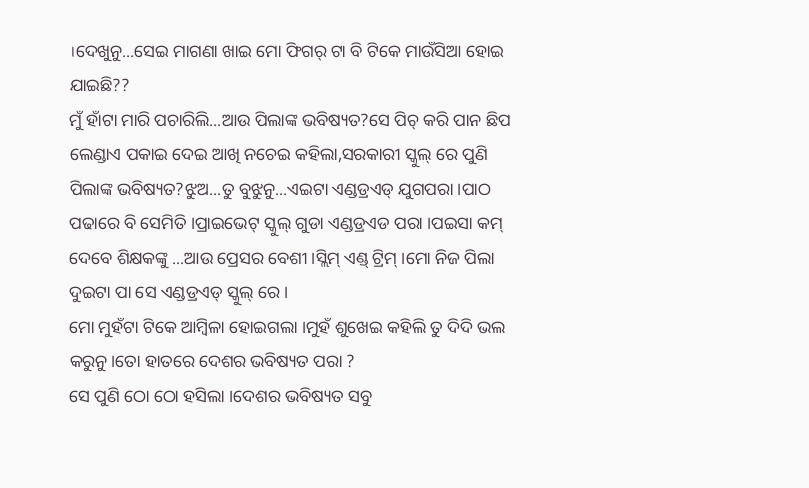।ଦେଖୁନୁ...ସେଇ ମାଗଣା ଖାଇ ମୋ ଫିଗର୍ ଟା ବି ଟିକେ ମାଉଁସିଆ ହୋଇ ଯାଇଛି??
ମୁଁ ହାଁଟା ମାରି ପଚାରିଲି...ଆଉ ପିଲାଙ୍କ ଭବିଷ୍ୟତ?ସେ ପିଚ୍ କରି ପାନ ଛିପ ଲେଣ୍ଡାଏ ପକାଇ ଦେଇ ଆଖି ନଚେଇ କହିଲା,ସରକାରୀ ସ୍କୁଲ୍ ରେ ପୁଣି ପିଲାଙ୍କ ଭବିଷ୍ୟତ?ଝୁଅ...ତୁ ବୁଝୁନୁ...ଏଇଟା ଏଣ୍ଡଡ୍ରଏଡ୍ ଯୁଗପରା ।ପାଠ ପଢାରେ ବି ସେମିତି ।ପ୍ରାଇଭେଟ୍ ସ୍କୁଲ୍ ଗୁଡା ଏଣ୍ଡଡ୍ରଏଡ ପରା ।ପଇସା କମ୍ ଦେବେ ଶିକ୍ଷକଙ୍କୁ ...ଆଉ ପ୍ରେସର ବେଶୀ ।ସ୍ଲିମ୍ ଏଣ୍ଡ୍ ଟ୍ରିମ୍ ।ମୋ ନିଜ ପିଲା ଦୁଇଟା ପା ସେ ଏଣ୍ଡଡ୍ରଏଡ୍ ସ୍କୁଲ୍ ରେ ।
ମୋ ମୁହଁଟା ଟିକେ ଆମ୍ବିଳା ହୋଇଗଲା ।ମୁହଁ ଶୁଖେଇ କହିଲି ତୁ ଦିଦି ଭଲ କରୁନୁ।ତୋ ହାତରେ ଦେଶର ଭବିଷ୍ୟତ ପରା ?
ସେ ପୁଣି ଠୋ ଠୋ ହସିଲା ।ଦେଶର ଭବିଷ୍ୟତ ସବୁ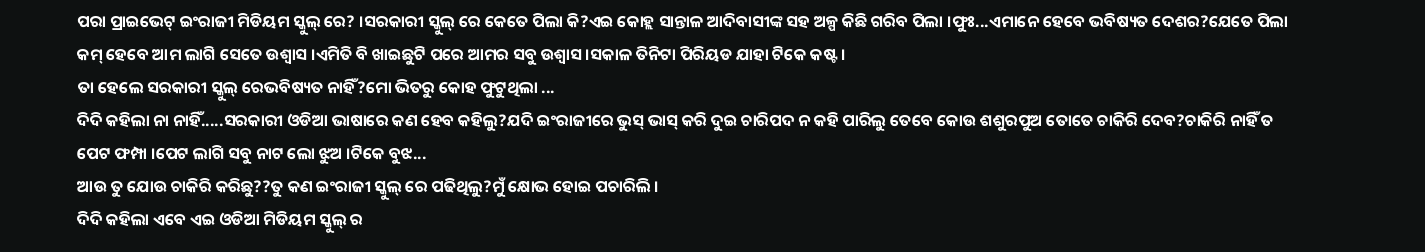ପରା ପ୍ରାଇଭେଟ୍ ଇଂରାଜୀ ମିଡିୟମ ସ୍କୁଲ୍ ରେ? ।ସରକାରୀ ସ୍କୁଲ୍ ରେ କେତେ ପିଲା କି?ଏଇ କୋହ୍ଲ ସାନ୍ତାଳ ଆଦିବାସୀଙ୍କ ସହ ଅଳ୍ପ କିଛି ଗରିବ ପିଲା ।ଫୁଃ...ଏମାନେ ହେବେ ଭବିଷ୍ୟତ ଦେଶର?ଯେତେ ପିଲା କମ୍ ହେବେ ଆମ ଲାଗି ସେତେ ଉଶ୍ୱାସ ।ଏମିତି ବି ଖାଇଛୁଟି ପରେ ଆମର ସବୁ ଉଶ୍ୱାସ ।ସକାଳ ତିନିଟା ପିରିୟଡ ଯାହା ଟିକେ କଷ୍ଟ ।
ତା ହେଲେ ସରକାରୀ ସ୍କୁଲ୍ ରେଭବିଷ୍ୟତ ନାହିଁ?ମୋ ଭିତରୁ କୋହ ଫୁଟୁଥିଲା ...
ଦିଦି କହିଲା ନା ନାହିଁ.....ସରକାରୀ ଓଡିଆ ଭାଷାରେ କଣ ହେବ କହିଲୁ?ଯଦି ଇଂରାଜୀରେ ଭୁସ୍ ଭାସ୍ କରି ଦୁଇ ଚାରିପଦ ନ କହି ପାରିଲୁ ତେବେ କୋଉ ଶଶୁରପୁଅ ତୋତେ ଚାକିରି ଦେବ?ଚାକିରି ନାହିଁ ତ ପେଟ ଫମ୍ପା ।ପେଟ ଲାଗି ସବୁ ନାଟ ଲୋ ଝୁଅ ।ଟିକେ ବୁଝ...
ଆଉ ତୁ ଯୋଉ ଚାକିରି କରିଛୁ??ତୁ କଣ ଇଂରାଜୀ ସ୍କୁଲ୍ ରେ ପଢିଥିଲୁ?ମୁଁ କ୍ଷୋଭ ହୋଇ ପଚାରିଲି ।
ଦିଦି କହିଲା ଏବେ ଏଇ ଓଡିଆ ମିଡିୟମ ସ୍କୁଲ୍ ର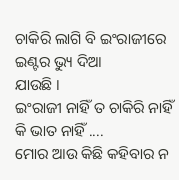ଚାକିରି ଲାଗି ବି ଇଂରାଜୀରେ ଇଣ୍ଟର ଭ୍ୟୁ ଦିଆ
ଯାଉଛି ।
ଇଂରାଜୀ ନାହିଁ ତ ଚାକିରି ନାହିଁ କି ଭାତ ନାହିଁ ....
ମୋର ଆଉ କିଛି କହିବାର ନ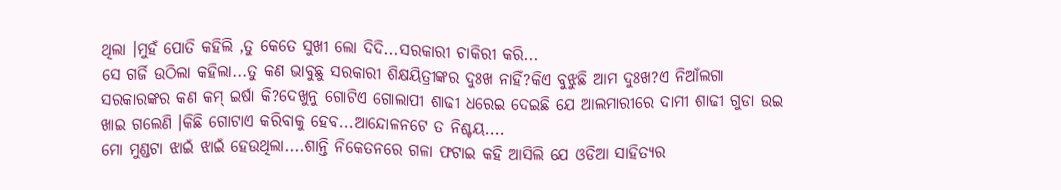ଥିଲା ।ମୁହଁ ପୋତି କହିଲି ,ତୁ କେତେ ସୁଖୀ ଲୋ ଦିଦି...ସରକାରୀ ଚାକିରୀ କରି...
ସେ ଗର୍ଜି ଉଠିଲା କହିଲା...ତୁ କଣ ଭାବୁଛୁ ସରକାରୀ ଶିକ୍ଷୟିତ୍ରୀଙ୍କର ଦୁଃଖ ନାହିଁ?କିଏ ବୁଝୁଛି ଆମ ଦୁଃଖ?ଏ ନିଆଁଲଗା ସରକାରଙ୍କର କଣ କମ୍ ଇର୍ଷା କି?ଦେଖୁନୁ ଗୋଟିଏ ଗୋଲାପୀ ଶାଢୀ ଧରେଇ ଦେଇଛି ଯେ ଆଲମାରୀରେ ଦାମୀ ଶାଢୀ ଗୁଡା ଉଇ ଖାଇ ଗଲେଣି ।କିଛି ଗୋଟାଏ କରିବାକୁ ହେବ...ଆନ୍ଦୋଳନଟେ ତ ନିଶ୍ଚୟ....
ମୋ ମୁଣ୍ଡଟା ଝାଇଁ ଝାଇଁ ହେଉଥିଲା....ଶାନ୍ତି ନିକେତନରେ ଗଳା ଫଟାଇ କହି ଆସିଲି ଯେ ଓଡିଆ ସାହିତ୍ୟର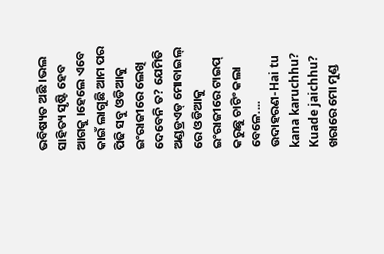ଭବିଷ୍ୟତ ଅଛି ।ଭଲ ସାହିତ୍ୟ ସୃଷ୍ଟି ହେବ ଆଗକୁ ।ହେଲେ ଏବେ କାଇଁ ଲାଗୁଛି ଆମ ପର ପିଢି ସବୁ ଓଡିଆକୁ ଇଂରାଜୀରେ ଲେଖି ଦେବେନି ତ? ଯେମିତି ଅଣ୍ଡଡ୍ରଏଡ୍ ମୋବାଇଲ୍ ରେ ଓଡିଆକୁ ଇଂରାଜୀରେ ଟାଇପ୍ କରୁଛୁ ଚାଟିଂ କଲା ବେଳେ....
ଉଦାହରଣ-Hai tu kana karuchhu? Kuade jaichhu?
ଖରାରେ ମୋ ମୁଣ୍ଡ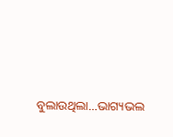ବୁଲାଉଥିଲା...ଭାଗ୍ୟଭଲ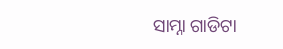ସାମ୍ନା ଗାଡିଟା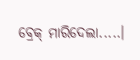ବ୍ରେକ୍ ମାରିଦେଲା.....।